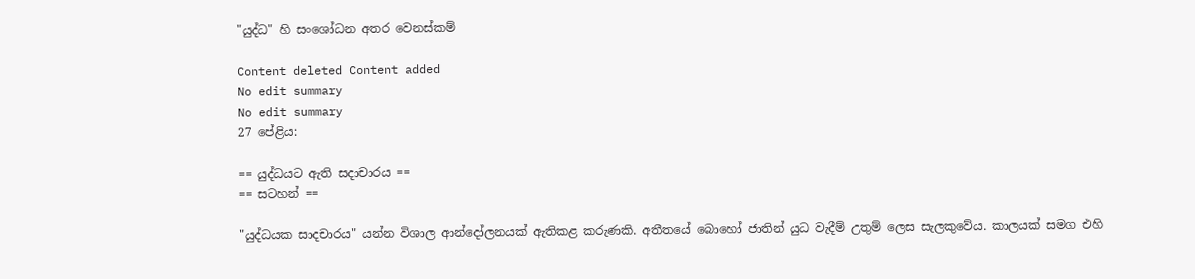"යුද්ධ" හි සංශෝධන අතර වෙනස්කම්

Content deleted Content added
No edit summary
No edit summary
27 පේළිය:

== යුද්ධයට ඇති සදාචාරය ==
== සටහන් ==

"යුද්ධයක සාදචාරය" යන්න විශාල ආන්දෝලනයක් ඇතිකළ කරුණකි. අතීතයේ බොහෝ ජාතින් යුධ වැදීම් උතුම් ලෙස සැලකුවේය. කාලයක් සමග එහි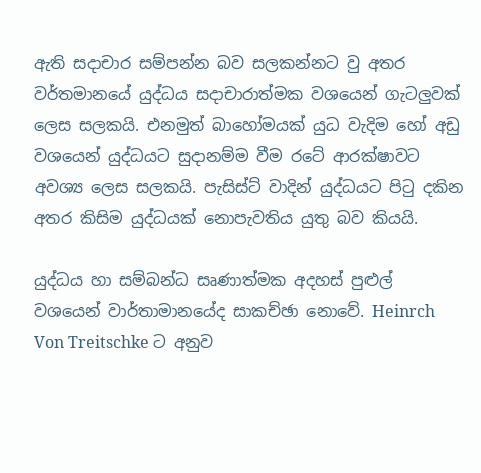ඇති සදාචාර සම්පන්න බව සලකන්නට වු අතර වර්තමානයේ යුද්ධය සදාචාරාත්මක වශයෙන් ගැටලුවක් ලෙස සලකයි. එනමුත් බාහෝමයක් යුධ වැදිම හෝ අඩු වශයෙන් යුද්ධයට සුදානම්ම වීම රටේ ආරක්ෂාවට අවශ්‍ය ලෙස සලකයි. පැසිස්ට් වාදින් යුද්ධයට පිටු දකින අතර කිසිම යුද්ධයක් නොපැවතිය යුතු බව කියයි.

යුද්ධය හා සම්බන්ධ සෘණාත්මක අදහස් පුළුල් වශයෙන් වාර්තාමානයේද සාකච්ඡා නොවේ. Heinrch Von Treitschke ට අනුව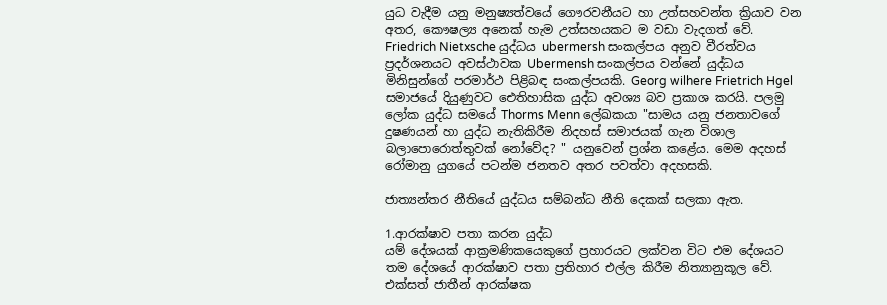යුධ වැදීම යනු මනුෂ්‍යත්වයේ ගෞරවනීයට හා උත්සහවන්ත ක්‍රියාව වන අතර, කෞෂල්‍ය අනෙක් හැම උත්සහයකට ම වඩා වැදගත් වේ. Friedrich Nietxsche යුද්ධය ubermersh සංකල්පය අනුව වීරත්වය ප්‍රදර්ශනයට අවස්ථාවක Ubermensh සංකල්පය වන්නේ යුද්ධය මිනිසුන්ගේ පරමාර්ථ පිළිබඳ සංකල්පයකි. Georg wilhere Frietrich Hgel සමාජයේ දියුණුවට ඓතිහාසික යුද්ධ අවශ්‍ය බව ප්‍රකාශ කරයි. පලමු ලෝක යුද්ධ සමයේ Thorms Menn ලේඛකයා "සාමය යනු ජනතාවගේ දුෂණයන් හා යුද්ධ නැතිකිරීම නිදහස් සමාජයක් ගැන විශාල බලාපොරොත්තුවක් නෝවේද? " යනුවෙන් ප්‍රශ්න කළේය. මෙම අදහස් රෝමානු යුගයේ පටන්ම ජනතව අතර පවත්වා අදහසකි.

ජාත්‍යන්තර නීතියේ යුද්ධය සම්බන්ධ නීති දෙකක් සලකා ඇත.

1.ආරක්ෂාව පතා කරන යුද්ධ
යම් දේශයක් ආක්‍රමණිකයෙකුගේ ප්‍රහාරයට ලක්වන විට එම දේශයට තම දේශයේ ආරක්ෂාව පතා ප්‍රතිහාර එල්ල කිරීම නිත්‍යානුකූල වේ.
එක්සත් ජාතීන් ආරක්ෂක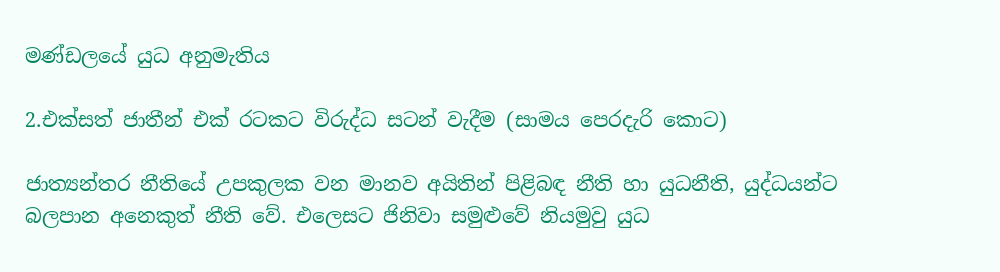මණ්ඩලයේ යුධ අනුමැතිය

2.එක්සත් ජාතීන් එක් රටකට විරුද්ධ සටන් වැදීම (සාමය පෙරදැරි කොට)

ජාත්‍යන්තර නීතියේ උපකුලක වන මානව අයිතින් පිළිබඳ නීති හා යුධනීති, යුද්ධයන්ට බලපාන අනෙකුත් නීති වේ. එලෙසට ජිනිවා සමුළුවේ නියමුවු යුධ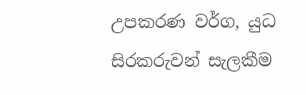උපකරණ වර්ග, යුධ සිරකරුවන් සැලකීම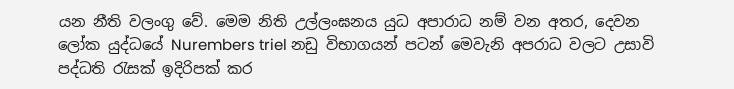යන නීති වලංගු වේ. මෙම නිති උල්ලංඝනය යුධ අපාරාධ නම් වන අතර, දෙවන ලෝක යුද්ධයේ Nurembers triel නඩු විභාගයන් පටන් මෙවැනි අපරාධ වලට උසාවි පද්ධති රැසක් ඉදිරිපක් කර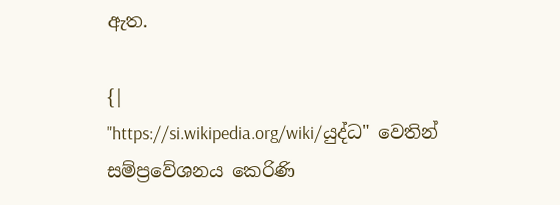ඇත.

{|
"https://si.wikipedia.org/wiki/යුද්ධ" වෙතින් සම්ප්‍රවේශනය කෙරිණි